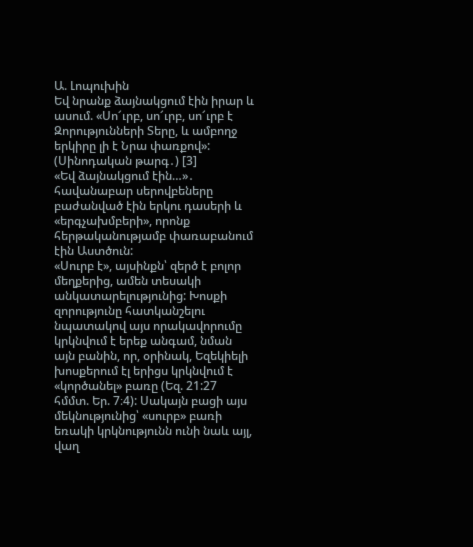Ա. Լոպուխին
Եվ նրանք ձայնակցում էին իրար և ասում. «Սո՜ւրբ, սո՜ւրբ, սո՜ւրբ է Զորությունների Տերը, և ամբողջ երկիրը լի է Նրա փառքով»: (Սինոդական թարգ․) [3]
«Եվ ձայնակցում էին…»․ հավանաբար սերովբեները բաժանված էին երկու դասերի և «երգչախմբերի», որոնք հերթականությամբ փառաբանում էին Աստծուն:
«Սուրբ է», այսինքն՝ զերծ է բոլոր մեղքերից, ամեն տեսակի անկատարելությունից: Խոսքի զորությունը հատկանշելու նպատակով այս որակավորումը կրկնվում է երեք անգամ, նման այն բանին, որ, օրինակ, Եզեկիելի խոսքերում էլ երիցս կրկնվում է «կործանել» բառը (Եզ. 21:27 հմմտ. Եր. 7։4): Սակայն բացի այս մեկնությունից՝ «սուրբ» բառի եռակի կրկնությունն ունի նաև այլ, վաղ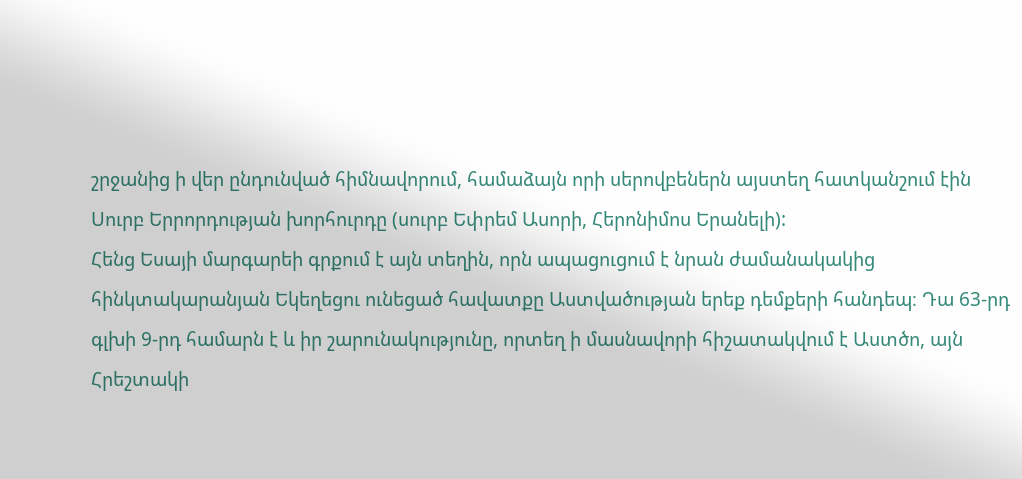շրջանից ի վեր ընդունված հիմնավորում, համաձայն որի սերովբեներն այստեղ հատկանշում էին Սուրբ Երրորդության խորհուրդը (սուրբ Եփրեմ Ասորի, Հերոնիմոս Երանելի):
Հենց Եսայի մարգարեի գրքում է այն տեղին, որն ապացուցում է նրան ժամանակակից հինկտակարանյան Եկեղեցու ունեցած հավատքը Աստվածության երեք դեմքերի հանդեպ։ Դա 63-րդ գլխի 9-րդ համարն է և իր շարունակությունը, որտեղ ի մասնավորի հիշատակվում է Աստծո, այն Հրեշտակի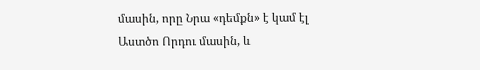մասին, որը Նրա «դեմքն» է կամ էլ Աստծո Որդու մասին, և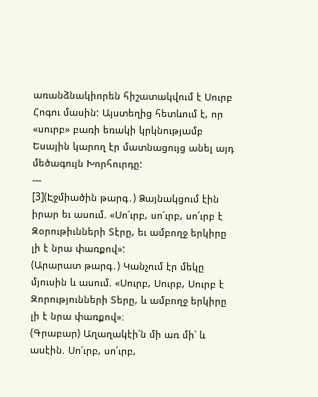առանձնակիորեն հիշատակվում է Սուրբ Հոգու մասին: Այստեղից հետևում է, որ «սուրբ» բառի եռակի կրկնությամբ Եսային կարող էր մատնացույց անել այդ մեծագույն Խորհուրդը:
---
[3](Էջմիածին թարգ․) Ձայնակցում էին իրար եւ ասում. «Սո՛ւրբ, սո՛ւրբ, սո՛ւրբ է Զօրութիւնների Տէրը, եւ ամբողջ երկիրը լի է նրա փառքով»:
(Արարատ թարգ․) Կանչում էր մեկը մյուսին և ասում. «Սուրբ, Սուրբ, Սուրբ է Զորությունների Տերը, և ամբողջ երկիրը լի է նրա փառքով»։
(Գրաբար) Աղաղակէի՛ն մի առ մի՝ և ասէին. Սո՛ւրբ, սո՛ւրբ,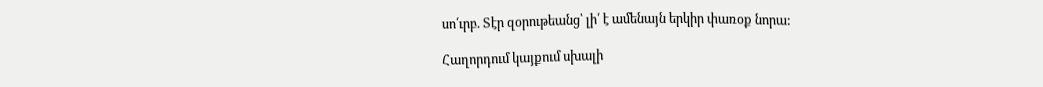սո՛ւրբ. Տէր զօրութեանց՝ լի՛ է ամենայն երկիր փառօք նորա:

Հաղորդում կայքում սխալի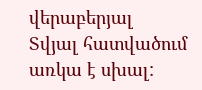վերաբերյալ
Տվյալ հատվածում առկա է սխալ: